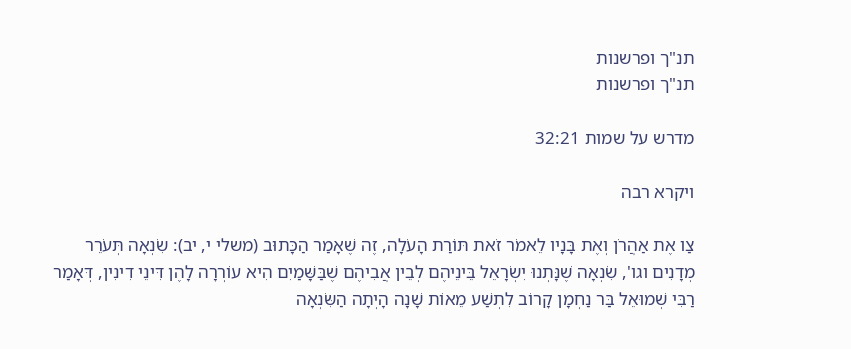תנ"ך ופרשנות
תנ"ך ופרשנות

מדרש על שמות 32:21

ויקרא רבה

צַו אֶת אַהֲרֹן וְאֶת בָּנָיו לֵאמֹר זֹאת תּוֹרַת הָעֹלָה, זֶה שֶׁאָמַר הַכָּתוּב (משלי י, יב): שִׂנְאָה תְּעֹרֵר מְדָנִים וגו', שִׂנְאָה שֶׁנָּתְנוּ יִשְׂרָאֵל בֵּינֵיהֶם לְבֵין אֲבִיהֶם שֶׁבַּשָּׁמַיִם הִיא עוֹרְרָה לָהֶן דִּינֵי דִינִין, דְּאָמַר רַבִּי שְׁמוּאֵל בַּר נַחְמָן קָרוֹב לִתְשַׁע מֵאוֹת שָׁנָה הָיְתָה הַשִּׂנְאָה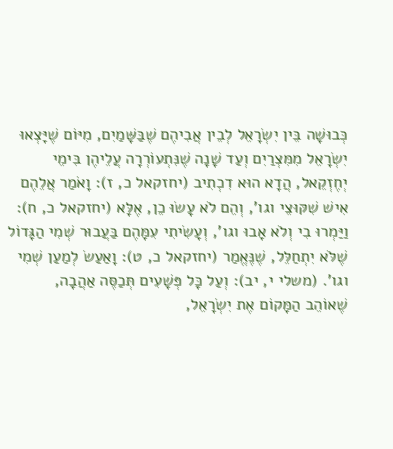כְּבוּשָׁה בֵּין יִשְׂרָאֵל לְבֵין אֲבִיהֶם שֶׁבַּשָּׁמַיִם, מִיּוֹם שֶׁיָּצְאוּ יִשְׂרָאֵל מִמִּצְרַיִם וְעַד שָׁנָה שֶׁנִּתְעוֹרְרָה עֲלֵיהֶן בִּימֵי יְחֶזְקֵאל, הֲדָא הוּא דִכְתִיב (יחזקאל כ, ז): וָאֹמַר אֲלֵהֶם אִישׁ שִׁקּוּצֵי וגו', וְהֵם לֹא עָשׂוּ כֵן, אֶלָּא (יחזקאל כ, ח): וַיַּמְרוּ בִי וְלֹא אָבוּ וגו', וְעָשִׂיתִי עִמָּהֶם בַּעֲבוּר שְׁמִי הַגָּדוֹל שֶׁלֹּא יִתְחַלֵּל, שֶׁנֶּאֱמַר (יחזקאל כ, ט): וָאַעַשׂ לְמַעַן שְׁמִי וגו'. (משלי י, יב): וְעַל כָּל פְּשָׁעִים תְּכַסֶּה אַהֲבָה, שֶׁאוֹהֵב הַמָּקוֹם אֶת יִשְׂרָאֵל,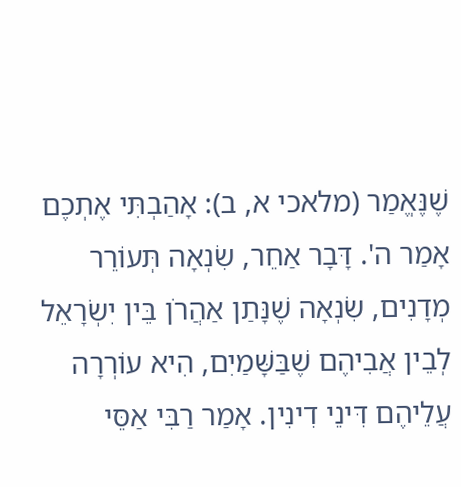שֶׁנֶּאֱמַר (מלאכי א, ב): אָהַבְתִּי אֶתְכֶם אָמַר ה'. דָּבָר אַחֵר, שִׂנְאָה תְּעוֹרֵר מְדָנִים, שִׂנְאָה שֶׁנָּתַן אַהֲרֹן בֵּין יִשְׂרָאֵל לְבֵין אֲבִיהֶם שֶׁבַּשָּׁמַיִם, הִיא עוֹרְרָה עֲלֵיהֶם דִּינֵי דִינִין. אָמַר רַבִּי אַסֵּי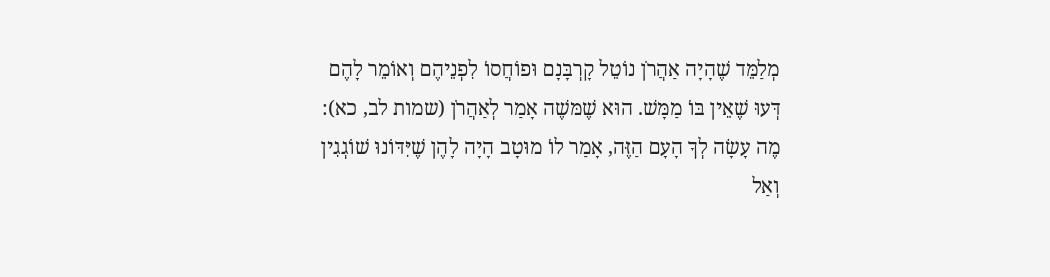מְלַמֵּד שֶׁהָיָה אַהֲרֹן נוֹטֵל קָרְבָּנָם וּפוֹחֲסוֹ לִפְנֵיהֶם וְאוֹמֵר לָהֶם דְּעוּ שֶׁאֵין בּוֹ מַמָּשׁ. הוּא שֶׁמּשֶׁה אָמַר לְאַהֲרֹן (שמות לב, כא): מֶה עָשָׂה לְךָ הָעָם הַזֶּה, אָמַר לוֹ מוּטָב הָיָה לָהֶן שֶׁיִּדּוֹנוּ שׁוֹגְגִין וְאַל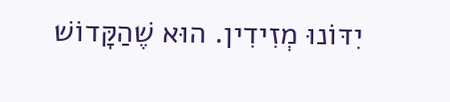יִדּוֹנוּ מְזִידִין. הוּא שֶׁהַקָּדוֹשׁ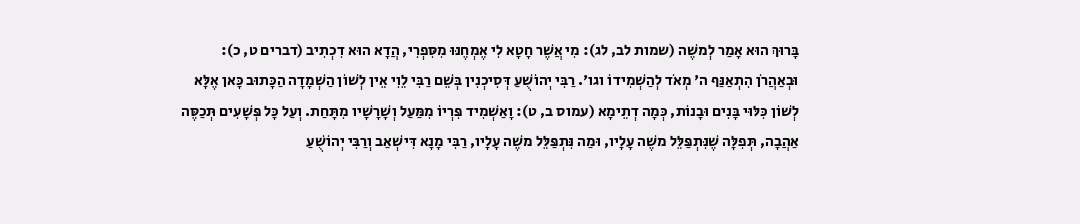בָּרוּךְ הוּא אָמַר לְמשֶׁה (שמות לב, לג): מִי אֲשֶׁר חָטָא לִי אֶמְחֶנּוּ מִסִּפְרִי, הֲדָא הוּא דִכְתִיב (דברים ט, כ): וּבְאַהֲרֹן הִתְאַנַּף ה' מְאֹד לְהַשְׁמִידוֹ וגו'. רַבִּי יְהוֹשֻׁעַ דְּסִיכְנִין בְּשֵׁם רַבִּי לֵוִי אֵין לְשׁוֹן הַשְׁמָדָה הַכָּתוּב כָּאן אֶלָּא לְשׁוֹן כִּלּוּי בָּנִים וּבָנוֹת, כְּמָה דְתֵימָא (עמוס ב, ט): וָאַשְׁמִיד פִּרְיוֹ מִמַּעַל וְשָׁרָשָׁיו מִתָּחַת. וְעַל כָּל פְּשָׁעִים תְּכַסֶּה אַהֲבָה, תְּפִלָּה שֶׁנִּתְפַּלֵּל משֶׁה עָלָיו, וּמַה נִּתְפַּלֵּל משֶׁה עָלָיו, רַבִּי מָנָא דִּישְׁאַב וְרַבִּי יְהוֹשֻׁעַ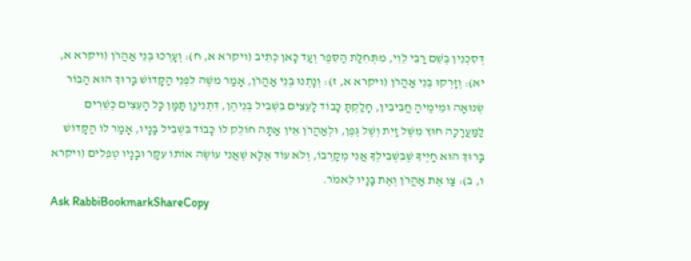דְּסִכְנִין בְּשֵׁם רַבִּי לֵוִי, מִתְּחִלַּת הַסֵּפֶר וְעַד כָּאן כְּתִיב (ויקרא א, ח): וְעָרְכוּ בְּנֵי אַהֲרֹן (ויקרא א, יא): וְזָרְקוּ בְּנֵי אַהֲרֹן (ויקרא א, ז): וְנָתְנוּ בְּנֵי אַהֲרֹן, אָמַר משֶׁה לִפְנֵי הַקָּדוֹשׁ בָּרוּךְ הוּא הַבּוֹר שְׂנוּאָה וּמֵימֶיהָ חֲבִיבִין, חָלַקְתָּ כָּבוֹד לָעֵצִים בִּשְׁבִיל בְּנֵיהֶן, דִּתְנִינַן תַּמָּן כָּל הָעֵצִים כְּשֵׁרִים לַמַּעֲרָכָה חוּץ מִשֶּׁל זַיִת וְשֶׁל גֶּפֶן, וּלְאַהֲרֹן אֵין אַתָּה חוֹלֵק לוֹ כָּבוֹד בִּשְׁבִיל בָּנָיו, אָמַר לוֹ הַקָּדוֹשׁ בָּרוּךְ הוּא חַיֶּיךָ שֶׁבִּשְׁבִילְךָ אֲנִי מְקָרְבוֹ, וְלֹא עוֹד אֶלָּא שֶׁאֲנִי עוֹשֶׂה אוֹתוֹ עִקָּר וּבָנָיו טְפֵלִים (ויקרא ו, ב): צַו אֶת אַהֲרֹן וְאֶת בָּנָיו לֵאמֹר.
Ask RabbiBookmarkShareCopy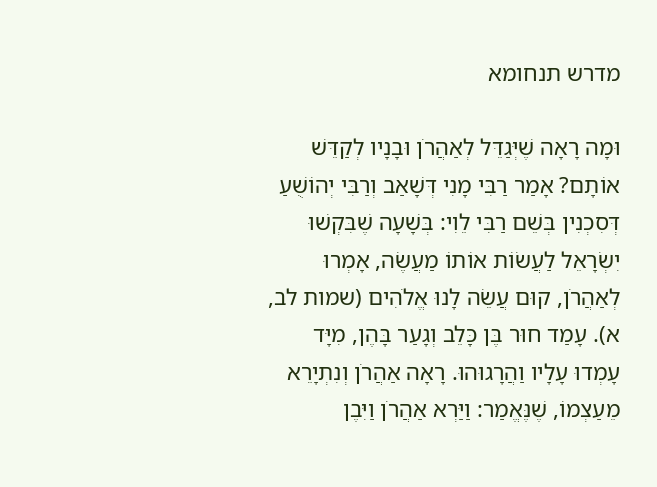מדרש תנחומא

וּמָה רָאָה שֶׁיְּגַדֵּל לְאַהֲרֹן וּבָנָיו לְקַדֵּשׁ אוֹתָם? אָמַר רַבִּי מָנִי דְּשָׁאַב וְרַבִּי יְהוֹשֻׁעַ דְּסִכְנִין בְּשֵׁם רַבִּי לֵוִי: בְּשָׁעָה שֶׁבִּקְשׁוּ יִשְׂרָאֵל לַעֲשׂוֹת אוֹתוֹ מַעֲשֶׂה, אָמְרוּ לְאַהֲרֹן, קוּם עֲשֵׂה לָנוּ אֱלֹהִים (שמות לב, א). עָמַד חוּר בֶּן כָּלֵב וְגָעַר בָּהֶן, מִיָּד עָמְדוּ עָלָיו וַהֲרָגוּהוּ. רָאָה אַהֲרֹן וְנִתְיָרֵא מֵעַצְמוֹ, שֶׁנֶּאֱמַר: וַיַּרְא אַהֲרֹן וַיִּבֶן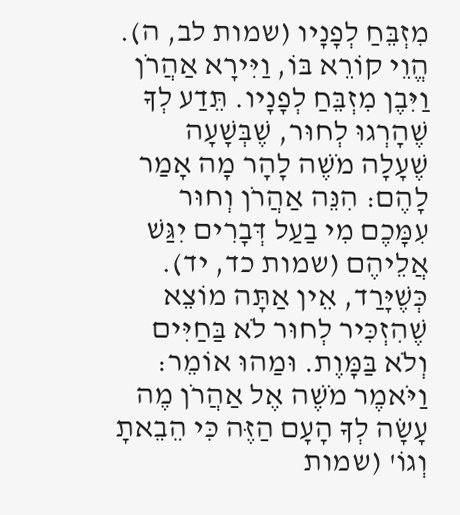מִזְבֵּחַ לְפָנָיו (שמות לב, ה). הֱוֵי קוֹרֵא בּוֹ, וַיִּירָא אַהֲרֹן וַיִּבֶן מִזְבֵּחַ לְפָנָיו. תֵּדַע לְךָ שֶׁהָרְגוּ לְחוּר, שֶׁבְּשָׁעָה שֶׁעָלָה מֹשֶׁה לָהָר מָה אָמַר לָהֶם: הִנֵּה אַהֲרֹן וְחוּר עִמָּכֶם מִי בַעַל דְּבָרִים יִגַּשׁ אֲלֵיהֶם (שמות כד, יד). כְּשֶׁיָּרַד, אֵין אַתָּה מוֹצֵא שֶׁהִזְכִּיר לְחוּר לֹא בַּחַיִּים וְלֹא בַּמָּוֶת. וּמַהוּ אוֹמֵר: וַיֹּאמֶר מֹשֶׁה אֶל אַהֲרֹן מֶה עָשָׂה לְךָ הָעָם הַזֶּה כִּי הֵבֵאתָ וְגוֹ' (שמות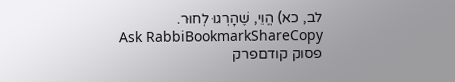לב, כא) הֱוֵי, שֶׁהָרְגוּ לְחוּר.
Ask RabbiBookmarkShareCopy
פסוק קודםפרק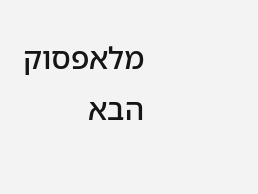מלאפסוק הבא